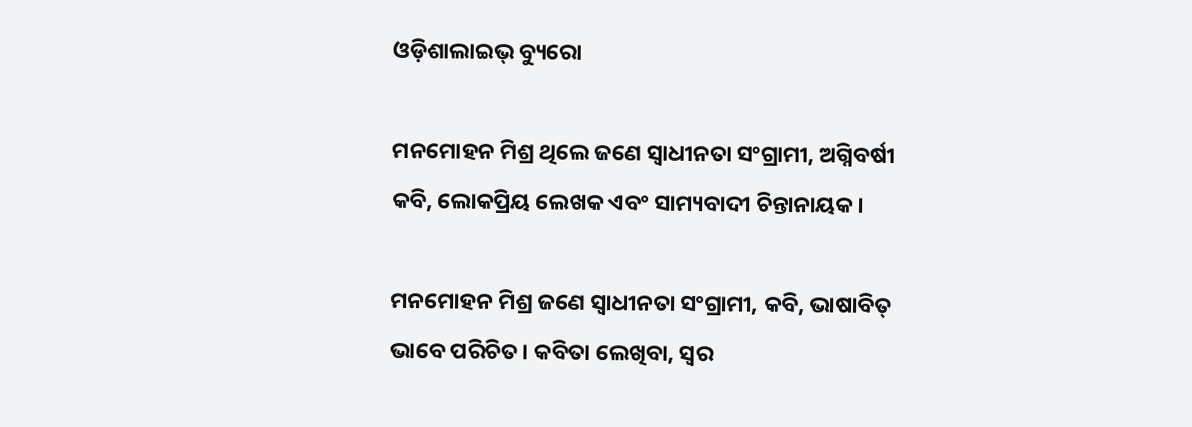ଓଡ଼ିଶାଲାଇଭ୍‌ ବ୍ୟୁରୋ

ମନମୋହନ ମିଶ୍ର ଥିଲେ ଜଣେ ସ୍ୱାଧୀନତା ସଂଗ୍ରାମୀ, ଅଗ୍ନିବର୍ଷୀ କବି, ଲୋକପ୍ରିୟ ଲେଖକ ଏବଂ ସାମ୍ୟବାଦୀ ଚିନ୍ତାନାୟକ।

ମନମୋହନ ମିଶ୍ର ଜଣେ ସ୍ୱାଧୀନତା ସଂଗ୍ରାମୀ, କବି, ଭାଷାବିତ୍‌ ଭାବେ ପରିଚିତ। କବିତା ଲେଖିବା, ସ୍ୱର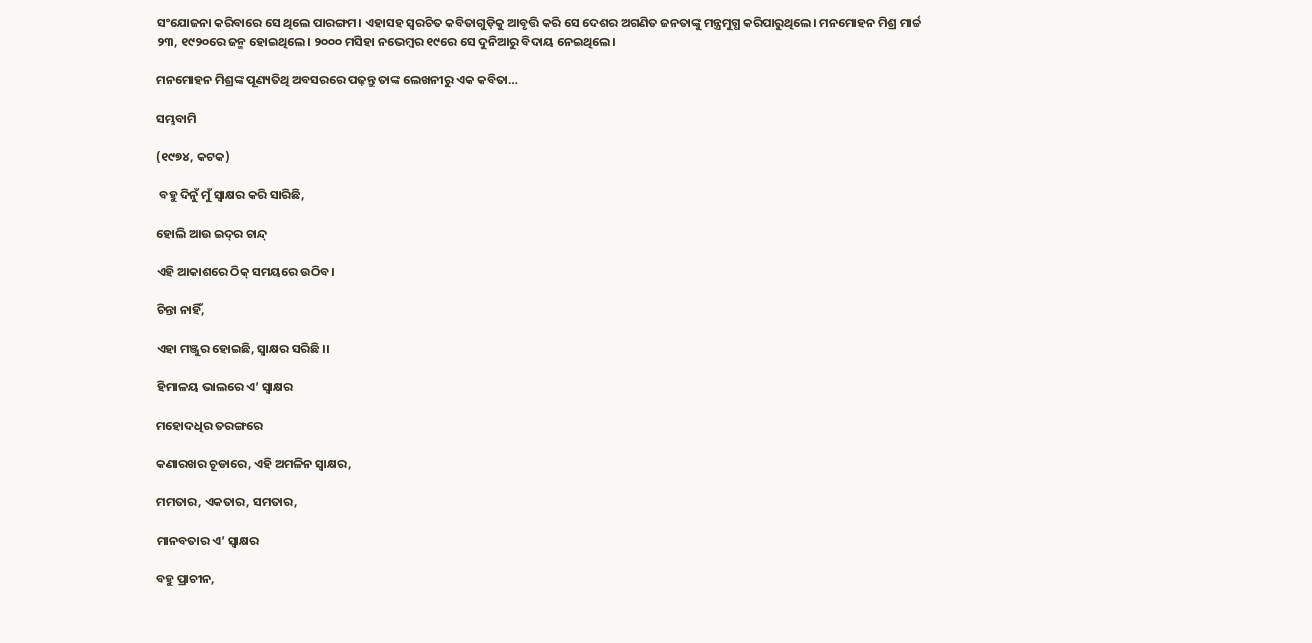ସଂଯୋଜନା କରିବାରେ ସେ ଥିଲେ ପାରଙ୍ଗମ। ଏହାସହ ସ୍ୱରଚିତ କବିତାଗୁଡ଼ିକୁ ଆବୃତ୍ତି କରି ସେ ଦେଶର ଅଗଣିତ ଜନତାଙ୍କୁ ମନ୍ତ୍ରମୁଗ୍ଧ କରିପାରୁଥିଲେ। ମନମୋହନ ମିଶ୍ର ମାର୍ଚ୍ଚ ୨୩, ୧୯୨୦ରେ ଜନ୍ମ ହୋଇଥିଲେ। ୨୦୦୦ ମସିହା ନଭେମ୍ବର ୧୯ରେ ସେ ଦୁନିଆରୁ ବିଦାୟ ନେଇଥିଲେ।

ମନମୋହନ ମିଶ୍ରଙ୍କ ପୂଣ୍ୟତିଥି ଅବସରରେ ପଢ଼ନ୍ତୁ ତାଙ୍କ ଲେଖନୀରୁ ଏକ କବିତା…

ସମ୍ଭବାମି

(୧୯୭୪, କଟକ)

 ବହୁ ଦିନୁଁ ମୁଁ ସ୍ୱାକ୍ଷର କରି ସାରିଛି,

ହୋଲି ଆଉ ଇଦ୍‌ର ଚାନ୍ଦ୍

ଏହି ଆକାଶରେ ଠିକ୍ ସମୟରେ ଉଠିବ।

ଚିନ୍ତା ନାହିଁ,

ଏହା ମଞ୍ଜୁର ହୋଇଛି, ସ୍ୱାକ୍ଷର ସରିଛି ।।

ହିମାଳୟ ଭାଲରେ ଏ’ ସ୍ୱାକ୍ଷର

ମହୋଦଧିର ତରଙ୍ଗରେ

କଣାରଖର ଚୂଡାରେ, ଏହି ଅମଳିନ ସ୍ୱାକ୍ଷର,

ମମତାର, ଏକତାର, ସମତାର,

ମାନବତାର ଏ’ ସ୍ୱାକ୍ଷର

ବହୁ ପ୍ରାଚୀନ,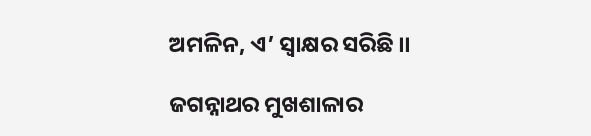ଅମଳିନ, ଏ’ ସ୍ୱାକ୍ଷର ସରିଛି ।।

ଜଗନ୍ନାଥର ମୁଖଶାଳାର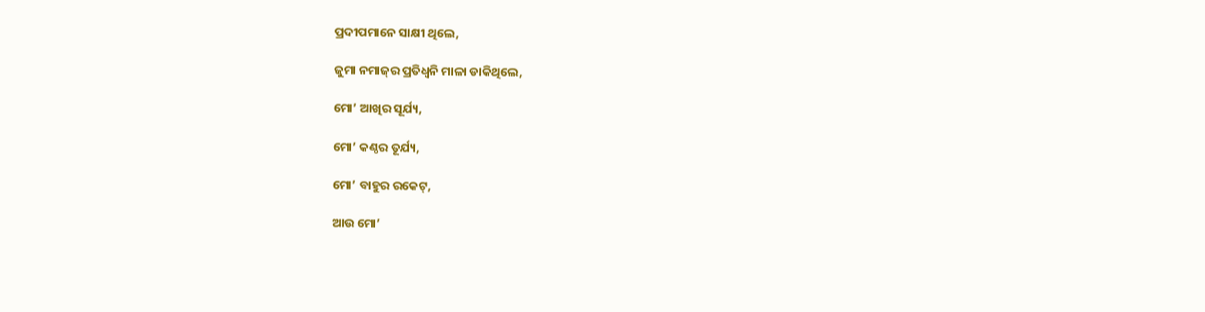ପ୍ରଦୀପମାନେ ସାକ୍ଷୀ ଥିଲେ,

ଜୁମା ନମାଜ୍‌ର ପ୍ରତିଧ୍ୱନି ମାଳା ଡାକିଥିଲେ,

ମୋ’ ଆଖିର ସୂର୍ଯ୍ୟ,

ମୋ’ କଣ୍ଠର ତୂର୍ଯ୍ୟ,

ମୋ’ ବାହୁର ରକେଟ୍,

ଆଉ ମୋ’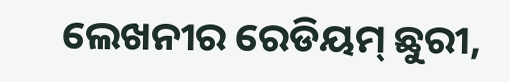ଲେଖନୀର ରେଡିୟମ୍ ଛୁରୀ,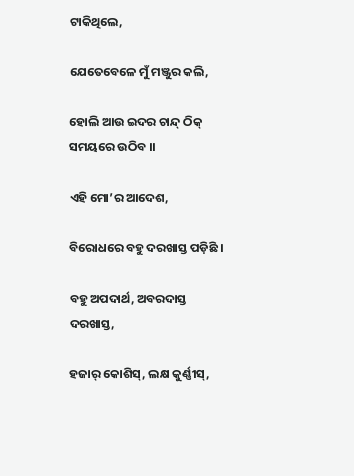ଟାକିଥିଲେ,

ଯେତେବେଳେ ମୁଁ ମଞ୍ଜୁର କଲି,

ହୋଲି ଆଉ ଇଦର ଚାନ୍ଦ୍ ଠିକ୍ ସମୟରେ ଉଠିବ ।।

ଏହି ମୋ’ର ଆଦେଶ,

ବିରୋଧରେ ବହୁ ଦରଖାସ୍ତ ପଡ଼ିଛି ।

ବହୁ ଅପଦାର୍ଥ, ଅବରଦାସ୍ତ ଦରଖାସ୍ତ,

ହଜାର୍ କୋଶିସ୍, ଲକ୍ଷ କୁର୍ଣ୍ଣୀସ୍,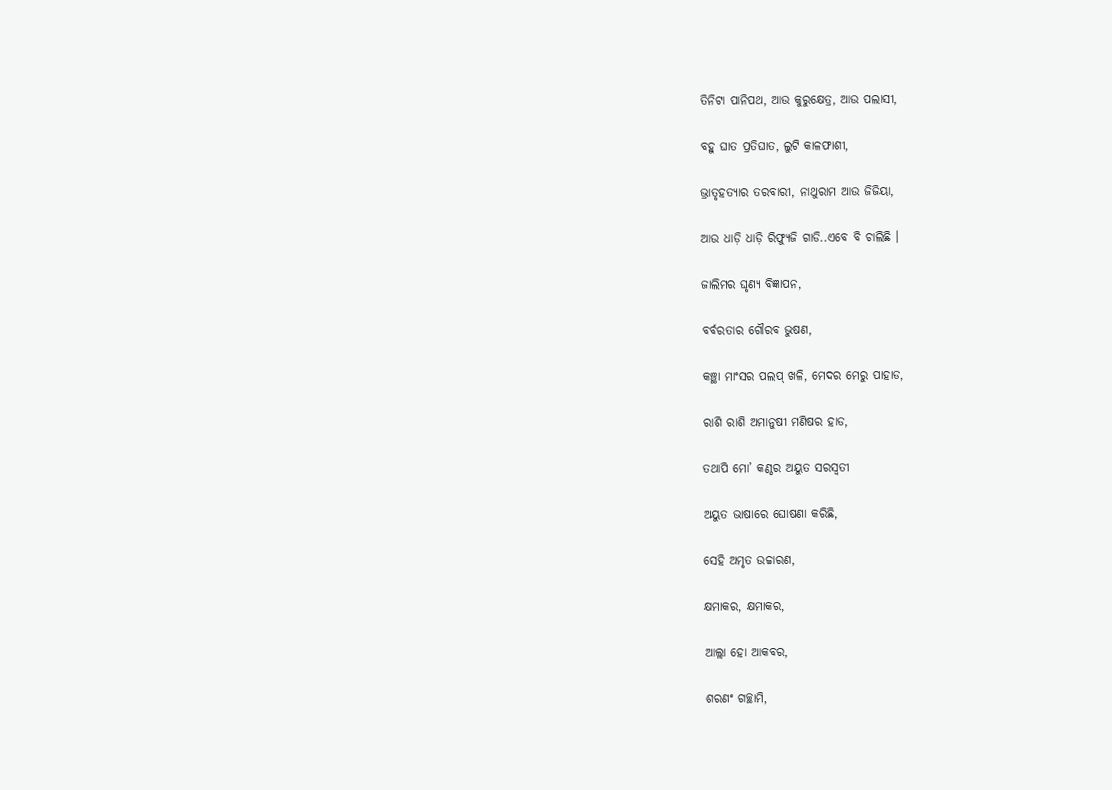ତିନିଟା ପାନିପଥ, ଆଉ କୁରୁକ୍ଷେତ୍ର, ଆଉ ପଲାସୀ,

ବହୁ ଘାତ ପ୍ରତିଘାତ, ଲୁଟି କାଳଫାଶୀ,

ଭ୍ରାତୃହତ୍ୟାର ତରବାରୀ, ନାଥୁରାମ ଆଉ ଜିଜିୟା,

ଆଉ ଧାଡ଼ି ଧାଡ଼ି ରିଫ୍ୟୁଜି ଗାଡି..ଏବେ ବି ଚାଲିଛି ।

ଜାଲିମର ଘୃଣ୍ୟ ବିଜ୍ଞାପନ,

ବର୍ବରତାର ଗୌରବ ଭୁଷଣ,

କଞ୍ଛା ମାଂସର ପଲପ୍ ଖଳି, ମେଦର ମେରୁ ପାହାଡ,

ରାଶି ରାଶି ଅମାନୁଷୀ ମଣିଷର ହାଡ,

ତଥାପି ମୋ’ କଣ୍ଠର ଅୟୁତ ସରସ୍ୱତୀ

ଅୟୁତ ଭାଷାରେ ଘୋଷଣା କରିଛି,

ସେହି ଅମୃତ ଉଚ୍ଚାରଣ,

କ୍ଷମାକର, କ୍ଷମାକର,

ଆଲ୍ଲା ହୋ ଆକବର,

ଶରଣଂ ଗଚ୍ଛାମି,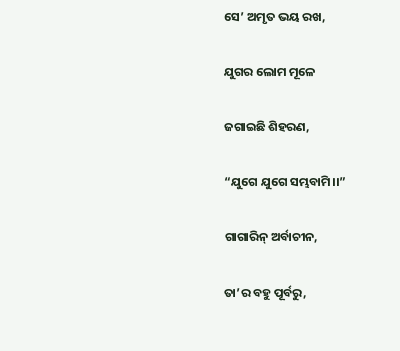ସେ’ ଅମୃତ ଭୟ ରଖ,

ଯୁଗର ଲୋମ ମୂଳେ

ଜଗାଇଛି ଶିହରଣ,

“ଯୁଗେ ଯୁଗେ ସମ୍ଭବାମି।।”

ଗାଗାରିନ୍ ଅର୍ବାଚୀନ,

ତା’ର ବହୁ ପୂର୍ବରୁ,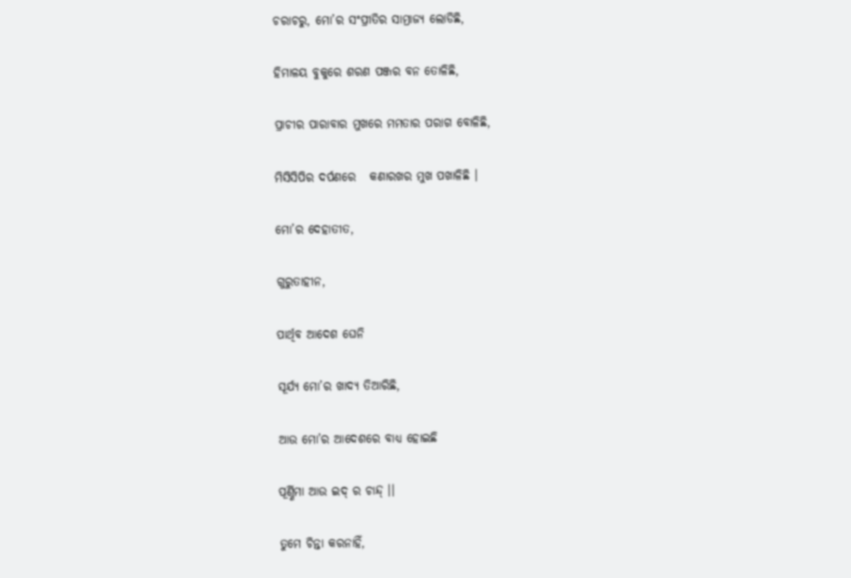ଚରାଚରୁ, ମୋ’ର ସଂପ୍ରୀତିର ସାମ୍ରାଜ୍ୟ ଲୋଡିଛି,

ହିମାଳୟ ବୁକୁରେ ଶରଣ ପଞ୍ଜର ବନ ତୋଳିଛି,

ପ୍ରାଚୀର ପାରାବାର ମୁଖରେ ମମତାର ପରାଗ ବୋଳିଛି,

ମିସିସିପିର ଦର୍ପଣରେ   କଣାରଖର ମୁଖ ପଖାଳିଛି ।

ମୋ’ର ଦେହାତୀତ,

ଗୁରୁତାହୀନ,

ପାର୍ଥିବ ଆଦେଶ ଘେନି

ସୂର୍ଯ୍ୟ ମୋ’ର ଖାଦ୍ୟ ତିଆରିଛି,

ଆଉ ମୋ’ର ଆଦେଶରେ ବାଧ୍ୟ ହୋଇଛି

ପୂର୍ଣ୍ଣିମା ଆଉ ଇଦ୍ ର ଚାନ୍ଦ୍ ।।

ତୁମେ ଚିନ୍ତା କରନାହିଁ,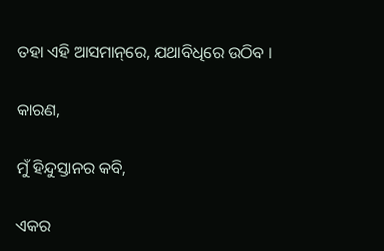ତହା ଏହି ଆସମାନ୍‌ରେ, ଯଥାବିଧିରେ ଉଠିବ ।

କାରଣ,

ମୁଁ ହିନ୍ଦୁସ୍ତାନର କବି,

ଏକର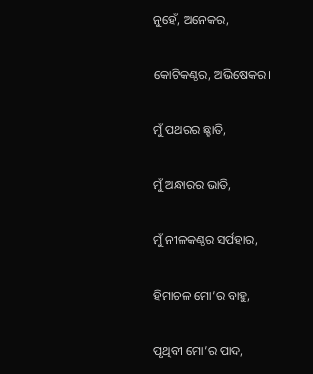ନୁହେଁ, ଅନେକର,

କୋଟିକଣ୍ଠର, ଅଭିଷେକର।

ମୁଁ ପଥରର ଛ୍ହାତି,

ମୁଁ ଅନ୍ଧାରର ଭାତି,

ମୁଁ ନୀଳକଣ୍ଠର ସର୍ପହାର,

ହିମାଚଳ ମୋ’ର ବାହୁ,

ପୃଥିବୀ ମୋ’ର ପାଦ,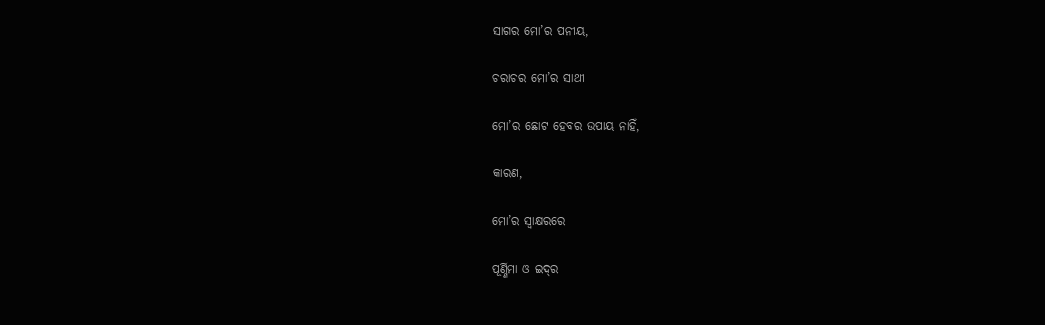ସାଗର ମୋ’ର ପନୀୟ,

ଚରାଚର ମୋ’ର ସାଥୀ

ମୋ’ର ଛୋଟ ହେବର ଉପାୟ ନାହିଁ,

କାରଣ,

ମୋ’ର ସ୍ୱାକ୍ଷରରେ

ପୂର୍ଣ୍ଣିମା ଓ ଇଦ୍‌ର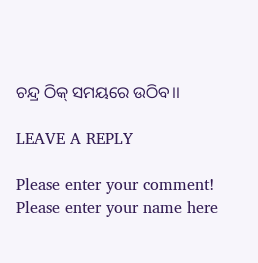ଚନ୍ଦ୍ର ଠିକ୍ ସମୟରେ ଉଠିବ।।

LEAVE A REPLY

Please enter your comment!
Please enter your name here